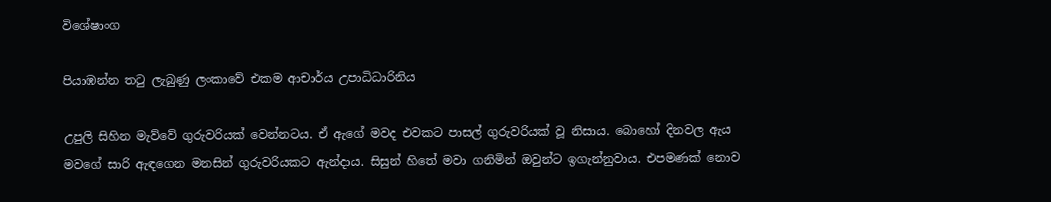විශේෂාංග

පියාඹන්න තටු ලැබුණු ලංකාවේ එකම ආචාර්ය උපාධිධාරිනිය

උපුලි සිහින මැව්වේ ගුරුවරියක් වෙන්නටය. ඒ ඇගේ මවද එවකට පාසල් ගුරුවරියක් වූ නිසාය. බොහෝ දිනවල ඇය මවගේ සාරි ඇඳගෙන මනසින් ගුරුවරියකට ඇන්දාය. සිසුන් හිතේ මවා ගනිමින් ඔවුන්ට ඉගැන්නුවාය. එපමණක් නොව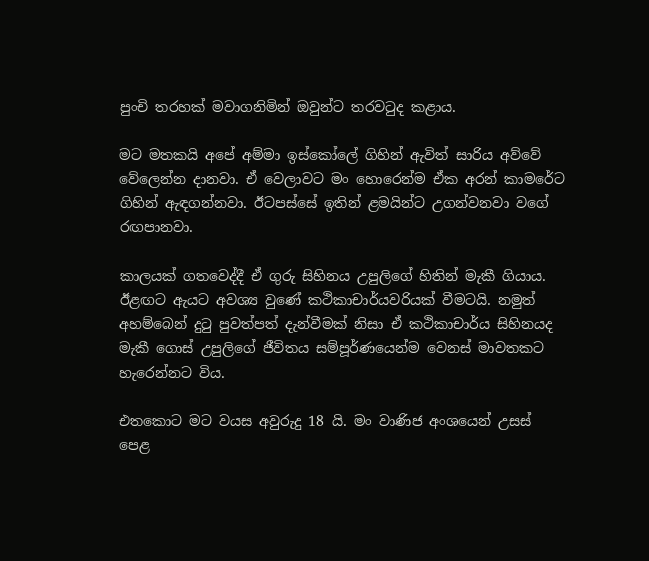පුංචි තරහක් මවාගනිමින් ඔවුන්ට තරවටුද කළාය.

මට මතකයි අපේ අම්මා ඉස්කෝලේ ගිහින් ඇවිත් සාරිය අව්වේ වේලෙන්න දානවා. ඒ වෙලාවට මං හොරෙන්ම ඒක අරන් කාමරේට ගිහින් ඇඳගන්නවා. ඊටපස්සේ ඉතින් ළමයින්ට උගන්වනවා වගේ රඟපානවා.

කාලයක් ගතවෙද්දී ඒ ගුරු සිහිනය උපුලිගේ හිතින් මැකී ගියාය. ඊළඟට ඇයට අවශ්‍ය වුණේ කථිකාචාර්යවරියක් වීමටයි. නමුත් අහම්බෙන් දුටු පුවත්පත් දැන්වීමක් නිසා ඒ කථිකාචාර්ය සිහිනයද මැකී ගොස් උපුලිගේ ජීවිතය සම්පූර්ණයෙන්ම වෙනස් මාවතකට හැරෙන්නට විය.

එතකොට මට වයස අවුරුදු 18 යි. මං වාණිජ අංශයෙන් උසස් පෙළ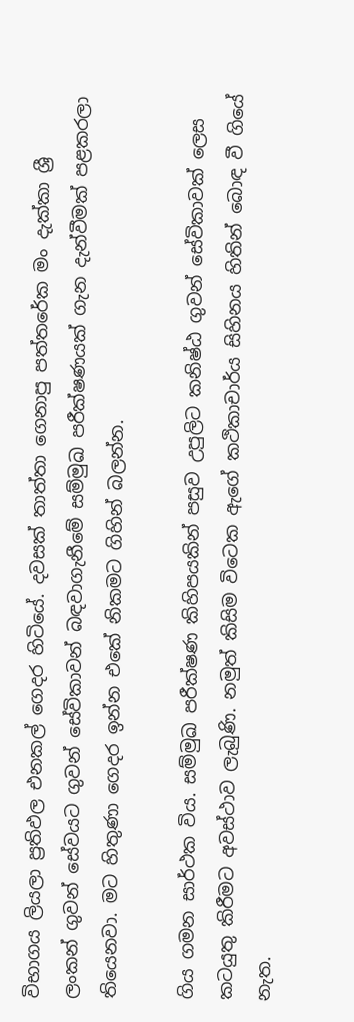විභාගය ලියලා ප්‍රතිඵල එනකල් ගෙදර හිටියේ. දවසක් තාත්තා ගෙනාපු පත්තරේක මං දැක්කා ශ්‍රී ලංකන් ගුවන් සේවයට ගුවන් සේවිකාවන් බඳවාගැනීමේ සම්මුඛ පරීක්ෂණයක් ගැන දැන්වීමක් පළකරලා තියෙනවා. මට හිතුණා ගෙදර ඉන්න එකේ නිකමට ගිහින් බලන්න.

ගිය ගමන සාර්ථක විය. සම්මුඛ පරීක්ෂණ කිහිපයකින් පසුව උපුලිට කනිෂ්ඨ ගුවන් සේවිකාවක් ලෙස කටයුතු කිරීමට අවස්ථාව ලැබුණි. නමුත් කිසිම විටෙක ඇගේ කථිකාචාර්ය සිහිනය හිතින් බොඳ වී ගියේ නැත.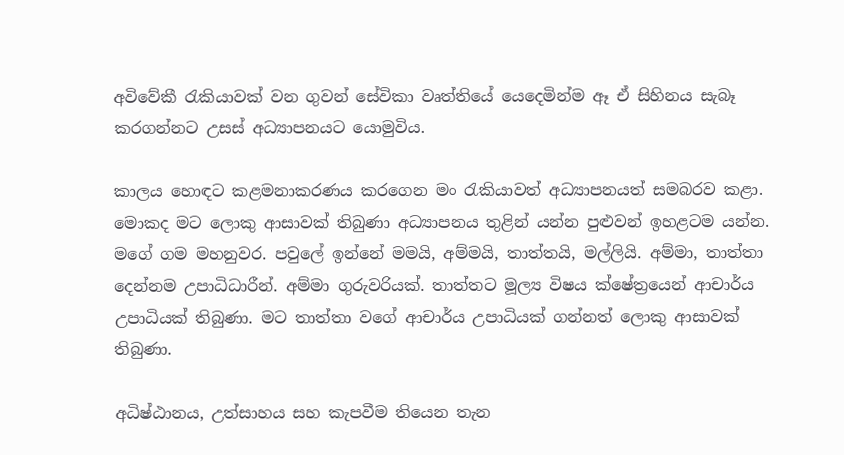අවිවේකී රැකියාවක් වන ගුවන් සේවිකා වෘත්තියේ යෙදෙමින්ම ඈ ඒ සිහිනය සැබෑ කරගන්නට උසස් අධ්‍යාපනයට යොමුවිය.

කාලය හොඳට කළමනාකරණය කරගෙන මං රැකියාවත් අධ්‍යාපනයත් සමබරව කළා. මොකද මට ලොකු ආසාවක් තිබුණා අධ්‍යාපනය තුළින් යන්න පුළුවන් ඉහළටම යන්න. මගේ ගම මහනුවර. පවුලේ ඉන්නේ මමයි, අම්මයි, තාත්තයි, මල්ලියි. අම්මා, තාත්තා දෙන්නම උපාධිධාරීන්. අම්මා ගුරුවරියක්. තාත්තට මූල්‍ය විෂය ක්ෂේත්‍රයෙන් ආචාර්ය උපාධියක් තිබුණා. මට තාත්තා වගේ ආචාර්ය උපාධියක් ගන්නත් ලොකු ආසාවක් තිබුණා.

අධිෂ්ඨානය, උත්සාහය සහ කැපවීම තියෙන තැන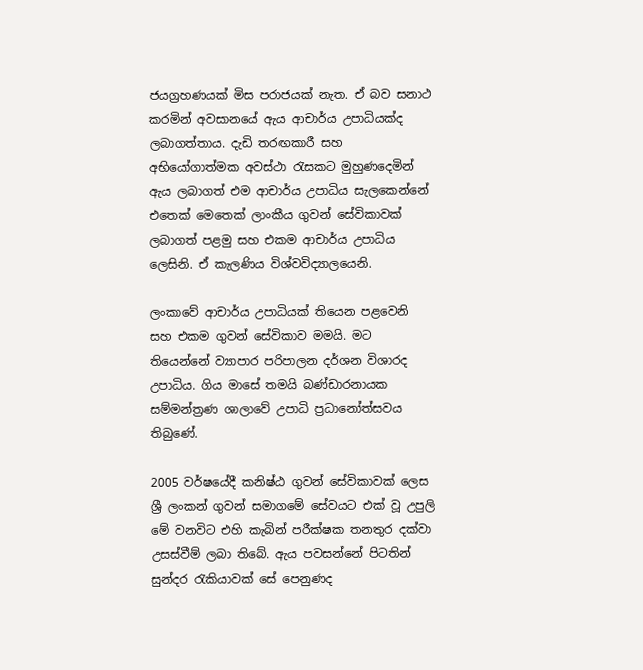ජයග්‍රහණයක් මිස පරාජයක් නැත. ඒ බව සනාථ කරමින් අවසානයේ ඇය ආචාර්ය උපාධියක්ද ලබාගත්තාය. දැඩි තරඟකාරී සහ අභියෝගාත්මක අවස්ථා රැසකට මුහුණදෙමින් ඇය ලබාගත් එම ආචාර්ය උපාධිය සැලකෙන්නේ එතෙක් මෙතෙක් ලාංකීය ගුවන් සේවිකාවක් ලබාගත් පළමු සහ එකම ආචාර්ය උපාධිය ලෙසිනි. ඒ කැලණිය විශ්වවිද්‍යාලයෙනි.

ලංකාවේ ආචාර්ය උපාධියක් තියෙන පළවෙනි සහ එකම ගුවන් සේවිකාව මමයි. මට තියෙන්නේ ව්‍යාපාර පරිපාලන දර්ශන විශාරද උපාධිය. ගිය මාසේ තමයි බණ්ඩාරනායක සම්මන්ත්‍රණ ශාලාවේ උපාධි ප්‍රධානෝත්සවය තිබුණේ.

2005 වර්ෂයේදී කනිෂ්ඨ ගුවන් සේවිකාවක් ලෙස ශ්‍රී ලංකන් ගුවන් සමාගමේ සේවයට එක් වූ උපුලි මේ වනවිට එහි කැබින් පරීක්ෂක තනතුර දක්වා උසස්වීම් ලබා තිබේ. ඇය පවසන්නේ පිටතින් සුන්දර රැකියාවක් සේ පෙනුණද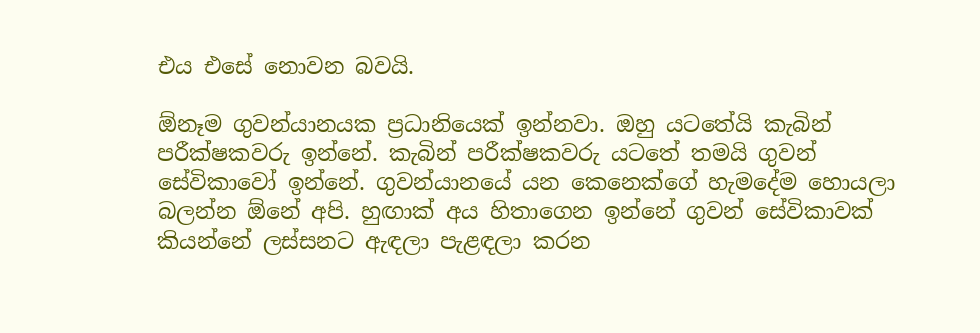එය එසේ නොවන බවයි.

ඕනෑම ගුවන්යානයක ප්‍රධානියෙක් ඉන්නවා. ඔහු යටතේයි කැබින් පරීක්ෂකවරු ඉන්නේ. කැබින් පරීක්ෂකවරු යටතේ තමයි ගුවන් සේවිකාවෝ ඉන්නේ. ගුවන්යානයේ යන කෙනෙක්ගේ හැමදේම හොයලා බලන්න ඕනේ අපි. හුඟාක් අය හිතාගෙන ඉන්නේ ගුවන් සේවිකාවක් කියන්නේ ලස්සනට ඇඳලා පැළඳලා කරන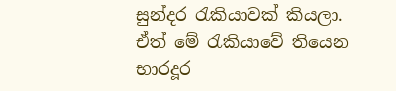සුන්දර රැකියාවක් කියලා. ඒත් මේ රැකියාවේ තියෙන භාරදූර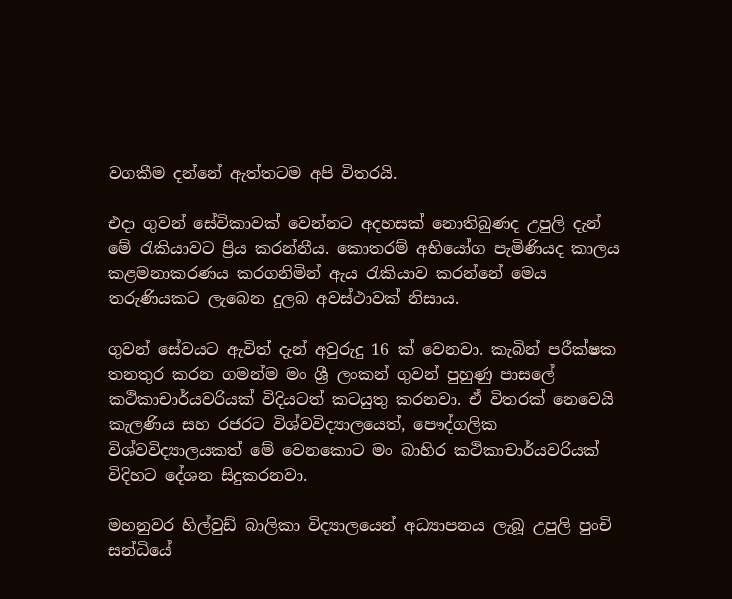වගකීම දන්නේ ඇත්තටම අපි විතරයි.

එදා ගුවන් සේවිකාවක් වෙන්නට අදහසක් නොතිබුණද උපුලි දැන් මේ රැකියාවට ප්‍රිය කරන්නීය. කොතරම් අභියෝග පැමිණියද කාලය කළමනාකරණය කරගනිමින් ඇය රැකියාව කරන්නේ මෙය තරුණියකට ලැබෙන දුලබ අවස්ථාවක් නිසාය.

ගුවන් සේවයට ඇවිත් දැන් අවුරුදු 16 ක් වෙනවා. කැබින් පරීක්ෂක තනතුර කරන ගමන්ම මං ශ්‍රී ලංකන් ගුවන් පුහුණු පාසලේ කථිකාචාර්යවරියක් විදියටත් කටයුතු කරනවා. ඒ විතරක් නෙවෙයි කැලණිය සහ රජරට විශ්වවිද්‍යාලයෙත්, පෞද්ගලික විශ්වවිද්‍යාලයකත් මේ වෙනකොට මං බාහිර කථිකාචාර්යවරියක් විදිහට දේශන සිදුකරනවා.

මහනුවර හිල්වුඩ් බාලිකා විද්‍යාලයෙන් අධ්‍යාපනය ලැබූ උපුලි පුංචි සන්ධියේ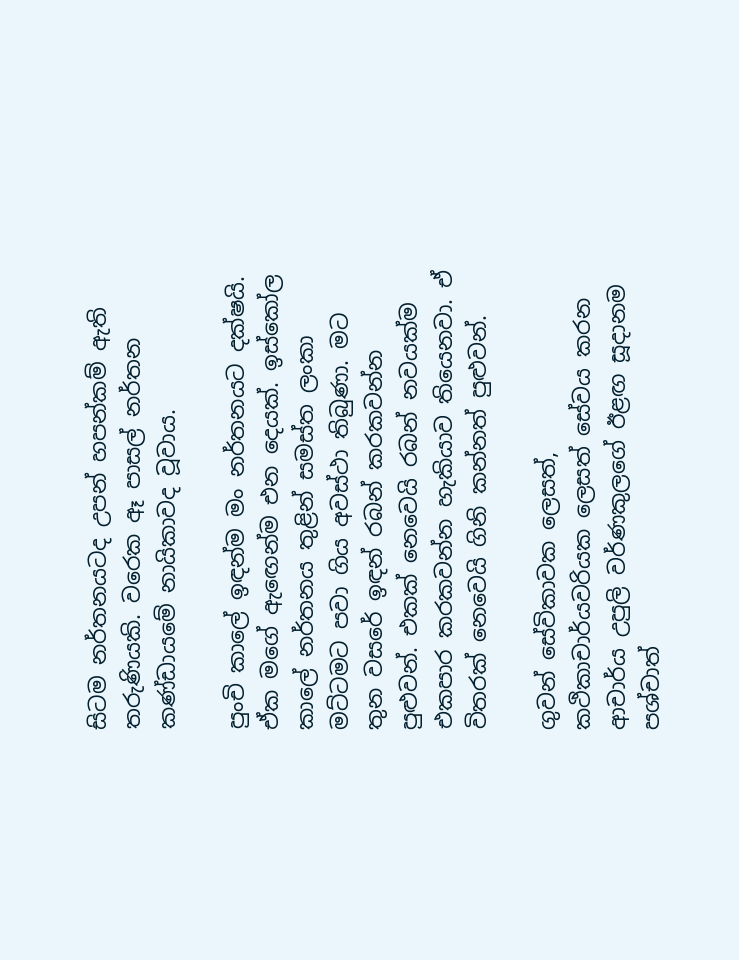සිටම නර්තනයටද උපන් හපන්කම් ඇති තරුණියකි. වරෙක ඈ පාසල් නර්තන කණ්ඩායමේ නායිකාවද වූවාය.

පුංචි කාලේ ඉඳන්ම මං නර්තනයට දක්ෂයි. ඒක මගේ ඇඟෙන්ම එන දෙයක්. ඉස්කෝල කාලේ නර්තනය තුළින් සමස්ත ලංකා මට්ටමට පවා ගිය අවස්ථා තිබුණා. මට තුන වසරේ ඉඳන් රබන් කරකවන්න පුළුවන්. එකක් නෙවෙයි රබන් නවයක්ම එකපාර කරකවන්න හැකියාව තියෙනවා. ඒ විතරක් නෙවෙයි ගිනි කන්නත් පුළුවන්.

ගුවන් සේවිකාවක ලෙසත්, කථිකාචාර්යවරියක ලෙසත් සේවය කරන ආචාර්ය උපුලි වර්ණකුලගේ ඊළඟ සූදානම පශ්චාත්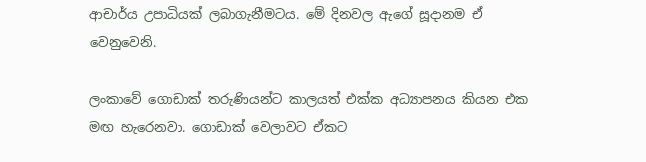ආචාර්ය උපාධියක් ලබාගැනීමටය. මේ දිනවල ඇගේ සූදානම ඒ වෙනුවෙනි.

ලංකාවේ ගොඩාක් තරුණියන්ට කාලයත් එක්ක අධ්‍යාපනය කියන එක මඟ හැරෙනවා. ගොඩාක් වෙලාවට ඒකට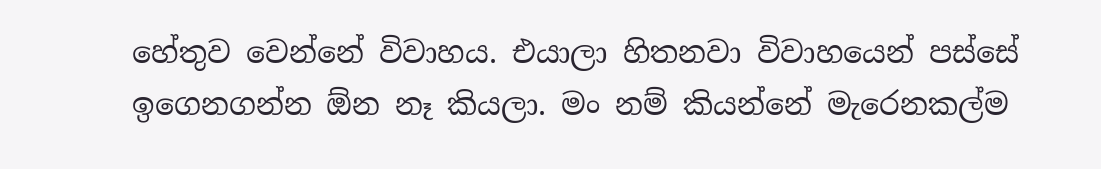හේතුව වෙන්නේ විවාහය. එයාලා හිතනවා විවාහයෙන් පස්සේ ඉගෙනගන්න ඕන නෑ කියලා. මං නම් කියන්නේ මැරෙනකල්ම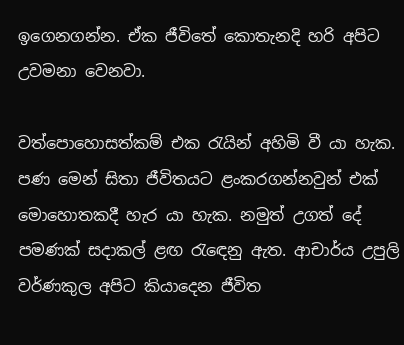ඉගෙනගන්න. ඒක ජීවිතේ කොතැනදි හරි අපිට උවමනා වෙනවා.

වත්පොහොසත්කම් එක රැයින් අහිමි වී යා හැක. පණ මෙන් සිතා ජීවිතයට ළංකරගන්නවුන් එක් මොහොතකදී හැර යා හැක. නමුත් උගත් දේ පමණක් සදාකල් ළඟ රැඳෙනු ඇත. ආචාර්ය උපුලි වර්ණකුල අපිට කියාදෙන ජීවිත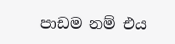පාඩම නම් එය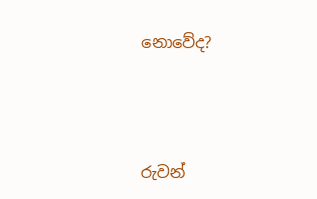නොවේද?



රුවන්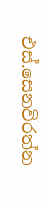එස්.සෙනවිරත්න